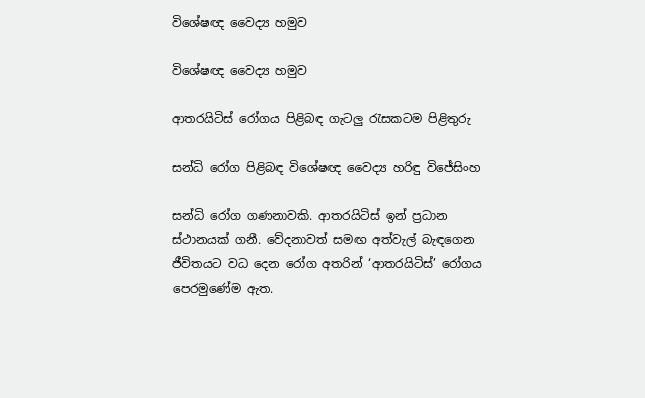විශේෂඥ වෛද්‍ය හමුව

විශේෂඥ වෛද්‍ය හමුව

ආතරයිටිස් රෝගය පිළිබඳ ගැටලු රැසකටම පිළිතුරු

සන්ධි රෝග පිළිබඳ විශේෂඥ වෛද්‍ය හරිඳු විජේසිංහ

සන්ධි රෝග ගණනාවකි. ආතරයිටිස් ඉන් ප්‍රධාන ස්ථානයක් ගනී. වේදනාවත් සමඟ අත්වැල් බැඳගෙන ජීවිතයට වධ දෙන රෝග අතරින් ‘ආතරයිටිස්’ රෝගය පෙරමුණේම ඇත.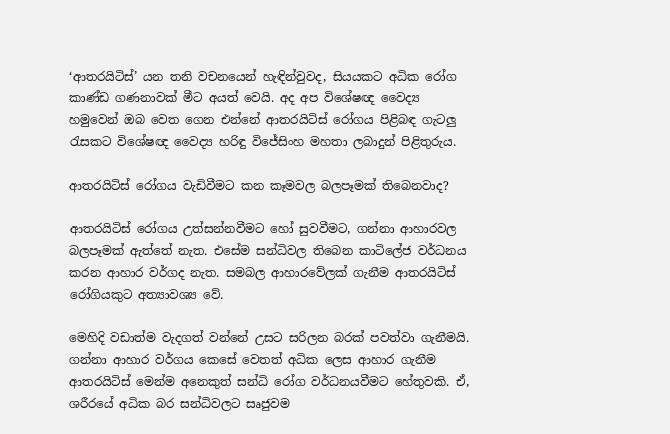‘ආතරයිටිස්’ යන තනි වචනයෙන් හැඳින්වුවද, සියයකට අධික රෝග කාණ්ඩ ගණනාවක් මීට අයත් වෙයි. අද අප විශේෂඥ වෛද්‍ය හමුවෙන් ඔබ වෙත ගෙන එන්නේ ආතරයිටිස් රෝගය පිළිබඳ ගැටලු රැසකට විශේෂඥ වෛද්‍ය හරිඳු විජේසිංහ මහතා ලබාදුන් පිළිතුරුය.

ආතරයිටිස් රෝගය වැඩිවීමට කන කෑමවල බලපෑමක් තිබෙනවාද?

ආතරයිටිස් රෝගය උත්සන්නවීමට හෝ සුවවීමට, ගන්නා ආහාරවල බලපෑමක් ඇත්තේ නැත. එසේම සන්ධිවල තිබෙන කාටිලේජ වර්ධනය කරන ආහාර වර්ගද නැත. සමබල ආහාරවේලක් ගැනීම ආතරයිටිස් රෝගියකුට අත්‍යාවශ්‍ය වේ.

මෙහිදි වඩාත්ම වැදගත් වන්නේ උසට සරිලන බරක් පවත්වා ගැනීමයි. ගන්නා ආහාර වර්ගය කෙසේ වෙතත් අධික ලෙස ආහාර ගැනීම ආතරයිටිස් මෙන්ම අනෙකුත් සන්ධි රෝග වර්ධනයවීමට හේතුවකි. ඒ, ශරීරයේ අධික බර සන්ධිවලට සෘජුවම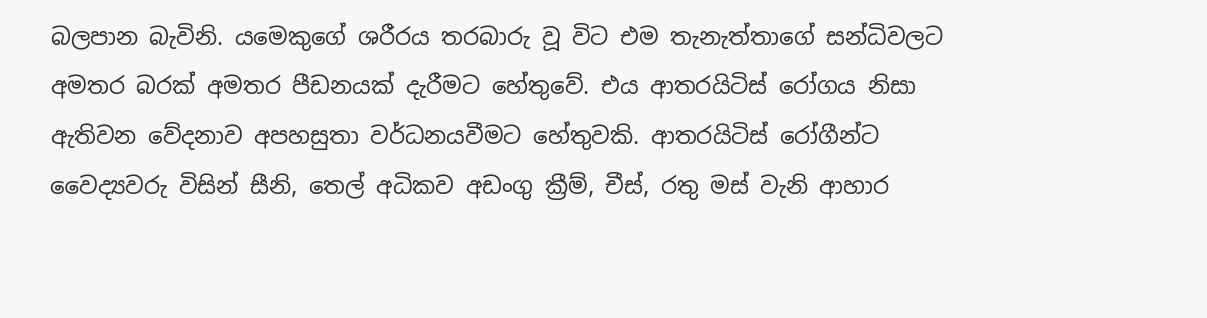බලපාන බැවිනි. යමෙකුගේ ශරීරය තරබාරු වූ විට එම තැනැත්තාගේ සන්ධිවලට අමතර බරක් අමතර පීඩනයක් දැරීමට හේතුවේ. එය ආතරයිටිස් රෝගය නිසා ඇතිවන වේදනාව අපහසුතා වර්ධනයවීමට හේතුවකි. ආතරයිටිස් රෝගීන්ට වෛද්‍යවරු විසින් සීනි, තෙල් අධිකව අඩංගු ක්‍රීම්, චීස්, රතු මස් වැනි ආහාර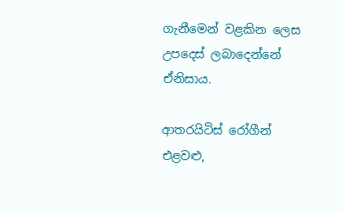ගැනීමෙන් වළකින ලෙස උපදෙස් ලබාදෙන්නේ ඒනිසාය.

ආතරයිටිස් රෝගීන් එළවළු,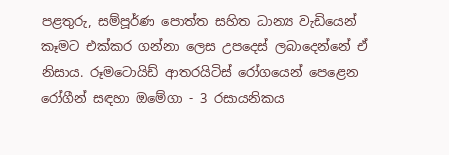පළතුරු, සම්පූර්ණ පොත්ත සහිත ධාන්‍ය වැඩියෙන් කෑමට එක්කර ගන්නා ලෙස උපදෙස් ලබාදෙන්නේ ඒ නිසාය. රූමටොයිඩ් ආතරයිටිස් රෝගයෙන් පෙළෙන රෝගීන් සඳහා ඔමේගා - 3 රසායනිකය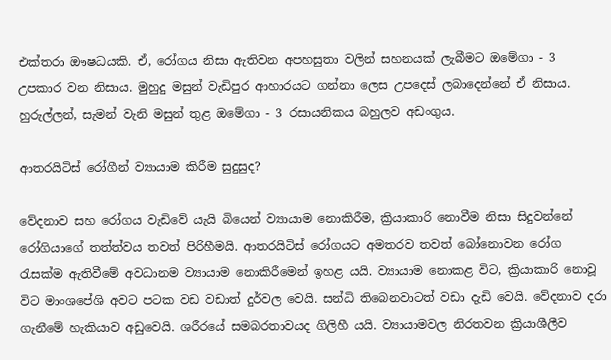එක්තරා ඖෂධයකි. ඒ, රෝගය නිසා ඇතිවන අපහසුතා වලින් සහනයක් ලැබීමට ඔමේගා - 3 උපකාර වන නිසාය. මුහුදු මසුන් වැඩිපුර ආහාරයට ගන්නා ලෙස උපදෙස් ලබාදෙන්නේ ඒ නිසාය. හුරුල්ලන්, සැමන් වැනි මසුන් තුළ ඔමේගා - 3 රසායනිකය බහුලව අඩංගුය.

ආතරයිටිස් රෝගීන් ව්‍යායාම කිරීම සුදුසුද?

වේදනාව සහ රෝගය වැඩිවේ යැයි බියෙන් ව්‍යායාම නොකිරීම, ක්‍රියාකාරි නොවීම නිසා සිදුවන්නේ රෝගියාගේ තත්ත්වය තවත් පිරිහීමයි. ආතරයිටිස් රෝගයට අමතරව තවත් බෝනොවන රෝග රැසක්ම ඇතිවීමේ අවධානම ව්‍යායාම නොකිරීමෙන් ඉහළ යයි. ව්‍යායාම නොකළ විට, ක්‍රියාකාරි නොවූ විට මාංශපේශි අවට පටක වඩ වඩාත් දුර්වල වෙයි. සන්ධි තිබෙනවාටත් වඩා දැඩි වෙයි. වේදනාව දරා ගැනීමේ හැකියාව අඩුවෙයි. ශරීරයේ සමබරතාවයද ගිලිහී යයි. ව්‍යායාමවල නිරතවන ක්‍රියාශීලීව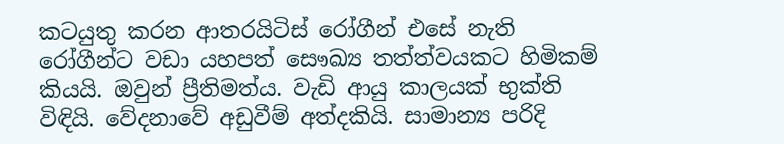කටයුතු කරන ආතරයිටිස් රෝගීන් එසේ නැති රෝගීන්ට වඩා යහපත් සෞඛ්‍ය තත්ත්වයකට හිමිකම් කියයි. ඔවුන් ප්‍රීතිමත්ය. වැඩි ආයු කාලයක් භුක්ති විඳියි. වේදනාවේ අඩුවීම් අත්දකියි. සාමාන්‍ය පරිදි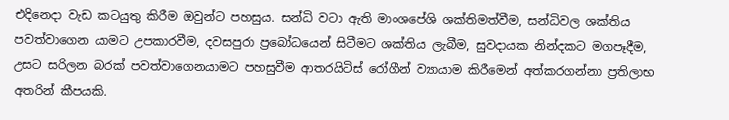එදිනෙදා වැඩ කටයුතු කිරීම ඔවුන්ට පහසුය. සන්ධි වටා ඇති මාංශපේශි ශක්තිමත්වීම, සන්ධිවල ශක්තිය පවත්වාගෙන යාමට උපකාරවීම, දවසපුරා ප්‍රබෝධයෙන් සිටීමට ශක්තිය ලැබීම, සුවදායක නින්දකට මගපෑදීම, උසට සරිලන බරක් පවත්වාගෙනයාමට පහසුවීම ආතරයිටිස් රෝගීන් ව්‍යායාම කිරීමෙන් අත්කරගන්නා ප්‍රතිලාභ අතරින් කීපයකි.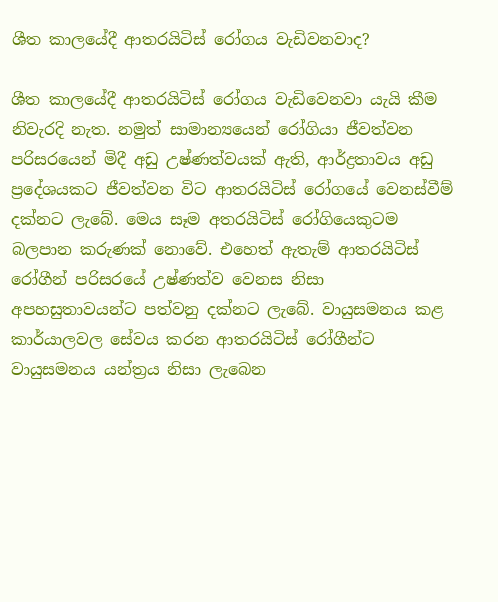ශීත කාලයේදී ආතරයිටිස් රෝගය වැඩිවනවාද?

ශීත කාලයේදී ආතරයිටිස් රෝගය වැඩිවෙනවා යැයි කීම නිවැරදි නැත. නමුත් සාමාන්‍යයෙන් රෝගියා ජීවත්වන පරිසරයෙන් මිදී අඩු උෂ්ණත්වයක් ඇති, ආර්ද්‍රතාවය අඩු ප්‍රදේශයකට ජීවත්වන විට ආතරයිටිස් රෝගයේ වෙනස්වීම් දක්නට ලැබේ. මෙය සෑම අතරයිටිස් රෝගියෙකුටම බලපාන කරුණක් නොවේ. එහෙත් ඇතැම් ආතරයිටිස් රෝගීන් පරිසරයේ උෂ්ණත්ව වෙනස නිසා අපහසුතාවයන්ට පත්වනු දක්නට ලැබේ. වායුසමනය කළ කාර්යාලවල සේවය කරන ආතරයිටිස් රෝගීන්ට වායුසමනය යන්ත්‍රය නිසා ලැබෙන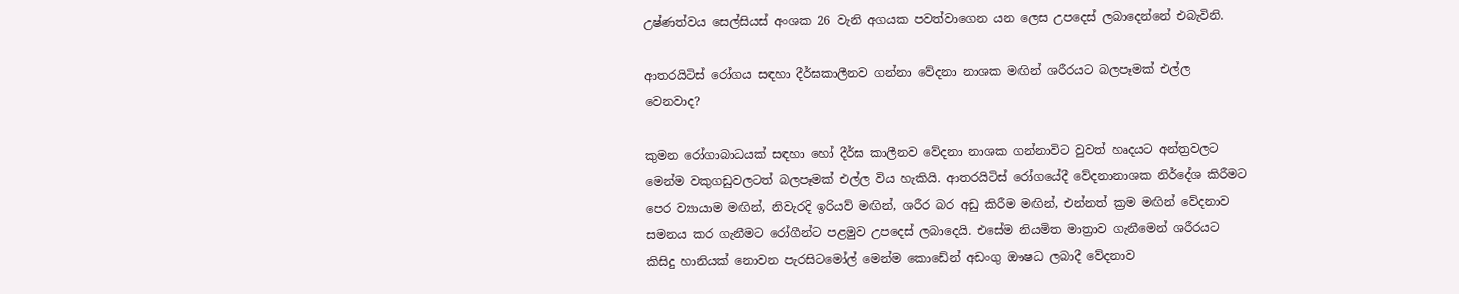උෂ්ණත්වය සෙල්සියස් අංශක 26 වැනි අගයක පවත්වාගෙන යන ලෙස උපදෙස් ලබාදෙන්නේ එබැවිනි.

ආතරයිටිස් රෝගය සඳහා දීර්ඝකාලීනව ගන්නා වේදනා නාශක මඟින් ශරීරයට බලපෑමක් එල්ල වෙනවාද?

කුමන රෝගාබාධයක් සඳහා හෝ දීර්ඝ කාලීනව වේදනා නාශක ගන්නාවිට වුවත් හෘදයට අන්ත්‍රවලට මෙන්ම වකුගඩුවලටත් බලපෑමක් එල්ල විය හැකියි. ආතරයිටිස් රෝගයේදී වේදනානාශක නිර්දේශ කිරීමට පෙර ව්‍යායාම මඟින්, නිවැරදි ඉරියව් මඟින්, ශරීර බර අඩු කිරීම මඟින්, එන්නත් ක්‍රම මඟින් වේදනාව සමනය කර ගැනීමට රෝගීන්ට පළමුව උපදෙස් ලබාදෙයි. එසේම නියමිත මාත්‍රාව ගැනීමෙන් ශරීරයට කිසිදු හානියක් නොවන පැරසිටමෝල් මෙන්ම කොඩේන් අඩංගු ඖෂධ ලබාදී වේදනාව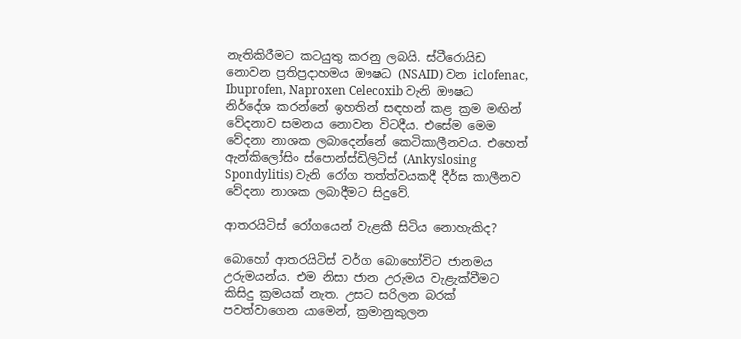නැතිකිරීමට කටයුතු කරනු ලබයි. ස්ටීරොයිඩ නොවන ප්‍රතිප්‍රදාහමය ඖෂධ (NSAID) වන iclofenac, Ibuprofen, Naproxen Celecoxib වැනි ඖෂධ නිර්දේශ කරන්නේ ඉහතින් සඳහන් කළ ක්‍රම මඟින් වේදනාව සමනය නොවන විටදීය. එසේම මෙම වේදනා නාශක ලබාදෙන්නේ කෙටිකාලීනවය. එහෙත් ඇන්කිලෝසිං ස්පොන්ස්ඩිලිටිස් (Ankyslosing Spondylitis) වැනි රෝග තත්ත්වයකදී දීර්ඝ කාලීනව වේදනා නාශක ලබාදීමට සිදුවේ.

ආතරයිටිස් රෝගයෙන් වැළකී සිටිය නොහැකිද?

බොහෝ ආතරයිටිස් වර්ග බොහෝවිට ජානමය උරුමයන්ය. එම නිසා ජාන උරුමය වැළැක්වීමට කිසිදු ක්‍රමයක් නැත. උසට සරිලන බරක් පවත්වාගෙන යාමෙන්, ක්‍රමානුකුලන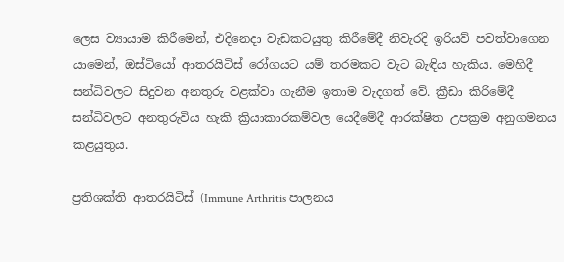ලෙස ව්‍යායාම කිරීමෙන්, එදිනෙදා වැඩකටයුතු කිරීමේදී නිවැරදි ඉරියව් පවත්වාගෙන යාමෙන්, ඔස්ටියෝ ආතරයිටිස් රෝගයට යම් තරමකට වැට බැඳිය හැකිය. මෙහිදී සන්ධිවලට සිදුවන අනතුරු වළක්වා ගැනීම ඉතාම වැදගත් වේ. ක්‍රීඩා කිරිමේදී සන්ධිවලට අනතුරුවිය හැකි ක්‍රියාකාරකම්වල යෙදීමේදී ආරක්ෂිත උපක්‍රම අනුගමනය කළයුතුය.

ප්‍රතිශක්ති ආතරයිටිස් (Immune Arthritis පාලනය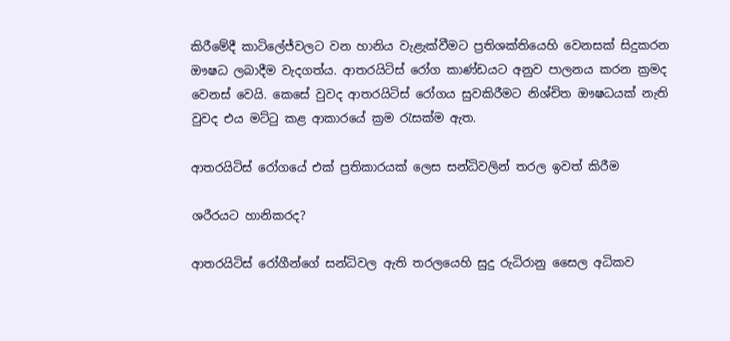කිරීමේදී කාටිලේජ්වලට වන හානිය වැළැක්වීමට ප්‍රතිශක්තියෙහි වෙනසක් සිදුකරන ඖෂධ ලබාදීම වැදගත්ය. ආතරයිටිස් රෝග කාණ්ඩයට අනුව පාලනය කරන ක්‍රමද වෙනස් වෙයි. කෙසේ වුවද ආතරයිටිස් රෝගය සුවකිරීමට නිශ්චිත ඖෂධයක් නැති වුවද එය මට්ටු කළ ආකාරයේ ක්‍රම රැසක්ම ඇත.

ආතරයිටිස් රෝගයේ එක් ප්‍රතිකාරයක් ලෙස සන්ධිවලින් තරල ඉවත් කිරීම

ශරීරයට හානිකරද?

ආතරයිටිස් රෝගීන්ගේ සන්ධිවල ඇති තරලයෙහි සුදු රුධිරානු සෛල අධිකව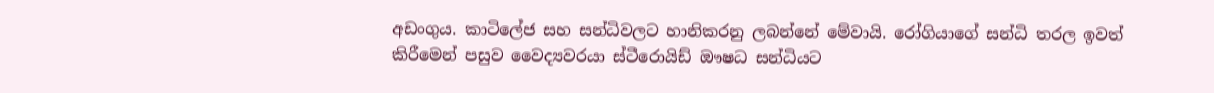අඩංගුය. කාටිලේජ සහ සන්ධිවලට හානිකරනු ලබන්නේ මේවායි. රෝගියාගේ සන්ධි තරල ඉවත් කිරීමෙන් පසුව වෛද්‍යවරයා ස්ටීරොයිඩ් ඖෂධ සන්ධියට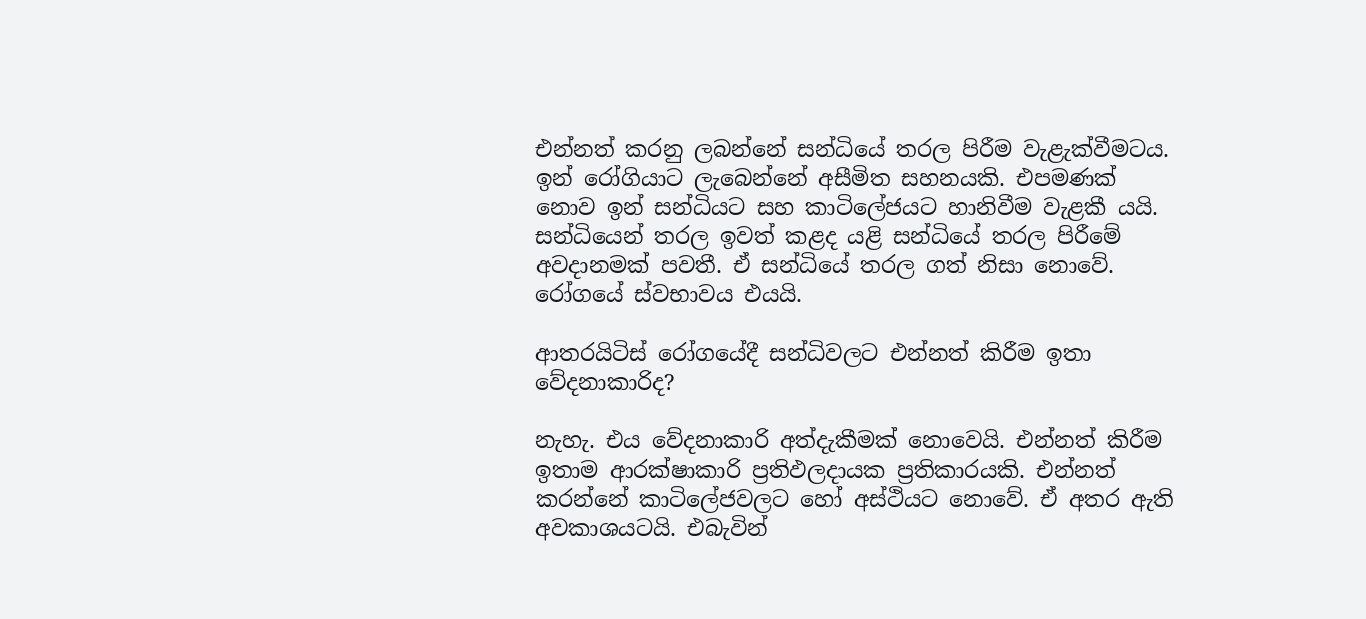එන්නත් කරනු ලබන්නේ සන්ධියේ තරල පිරීම වැළැක්වීමටය. ඉන් රෝගියාට ලැබෙන්නේ අසීමිත සහනයකි. එපමණක් නොව ඉන් සන්ධියට සහ කාටිලේජයට හානිවීම වැළකී යයි. සන්ධියෙන් තරල ඉවත් කළද යළි සන්ධියේ තරල පිරීමේ අවදානමක් පවතී. ඒ සන්ධියේ තරල ගත් නිසා නොවේ. රෝගයේ ස්වභාවය එයයි.

ආතරයිටිස් රෝගයේදී සන්ධිවලට එන්නත් කිරීම ඉතා වේදනාකාරිද?

නැහැ. එය වේදනාකාරි අත්දැකීමක් නොවෙයි. එන්නත් කිරීම ඉතාම ආරක්ෂාකාරි ප්‍රතිඵලදායක ප්‍රතිකාරයකි. එන්නත් කරන්නේ කාටිලේජවලට හෝ අස්ථියට නොවේ. ඒ අතර ඇති අවකාශයටයි. එබැවින්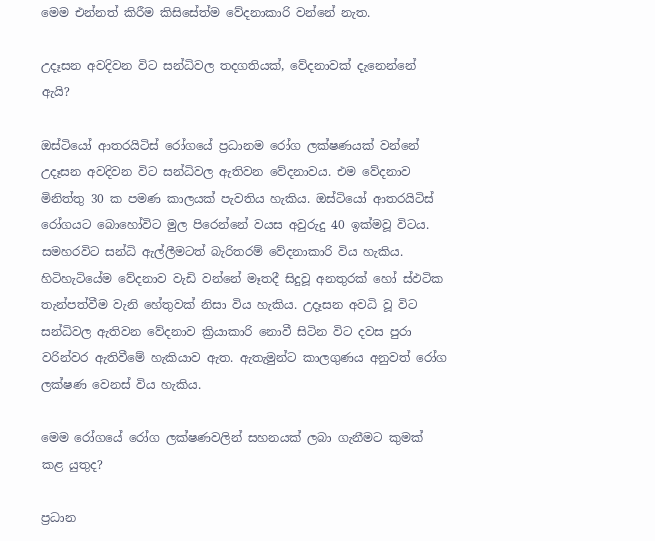මෙම එන්නත් කිරීම කිසිසේත්ම වේදනාකාරි වන්නේ නැත.

උදෑසන අවදිවන විට සන්ධිවල තදගතියක්, වේදනාවක් දැනෙන්නේ ඇයි?

ඔස්ටියෝ ආතරයිටිස් රෝගයේ ප්‍රධානම රෝග ලක්ෂණයක් වන්නේ උදෑසන අවදිවන විට සන්ධිවල ඇතිවන වේදනාවය. එම වේදනාව මිනිත්තු 30 ක පමණ කාලයක් පැවතිය හැකිය. ඔස්ටියෝ ආතරයිටිස් රෝගයට බොහෝවිට මුල පිරෙන්නේ වයස අවුරුදු 40 ඉක්මවූ විටය. සමහරවිට සන්ධි ඇල්ලීමටත් බැරිතරම් වේදනාකාරි විය හැකිය. හිටිහැටියේම වේදනාව වැඩි වන්නේ මෑතදී සිදුවූ අනතුරක් හෝ ස්ඵටික තැන්පත්වීම වැනි හේතුවක් නිසා විය හැකිය. උදෑසන අවධි වූ විට සන්ධිවල ඇතිවන වේදනාව ක්‍රියාකාරි නොවී සිටින විට දවස පුරා වරින්වර ඇතිවීමේ හැකියාව ඇත. ඇතැමුන්ට කාලගුණය අනුවත් රෝග ලක්ෂණ වෙනස් විය හැකිය.

මෙම රෝගයේ රෝග ලක්ෂණවලින් සහනයක් ලබා ගැනීමට කුමක් කළ යුතුද?

ප්‍රධාන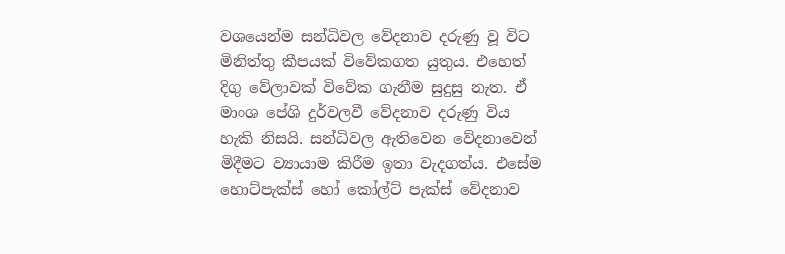වශයෙන්ම සන්ධිවල වේදනාව දරුණු වූ විට මිනිත්තු කීපයක් විවේකගත යුතුය. එහෙත් දිගු වේලාවක් විවේක ගැනීම සුදුසු නැත. ඒ මාංශ පේශි දුර්වලවී වේදනාව දරුණු විය හැකි නිසයි. සන්ධිවල ඇතිවෙන වේදනාවෙන් මිදීමට ව්‍යායාම කිරීම ඉතා වැදගත්ය. එසේම හොට්පැක්ස් හෝ කෝල්ට් පැක්ස් වේදනාව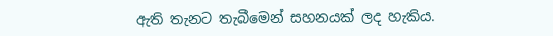ඇති තැනට තැබීමෙන් සහනයක් ලද හැකිය.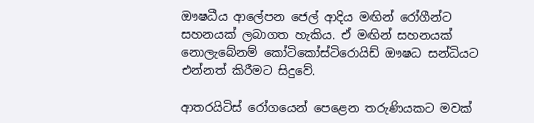ඖෂධීය ආලේපන ජෙල් ආදිය මඟින් රෝගීන්ට සහනයක් ලබාගත හැකිය. ඒ මඟින් සහනයක් නොලැබේනම් කෝටිකෝස්ටිරොයිඩ් ඖෂධ සන්ධියට එන්නත් කිරීමට සිදුවේ.

ආතරයිටිස් රෝගයෙන් පෙළෙන තරුණියකට මවක්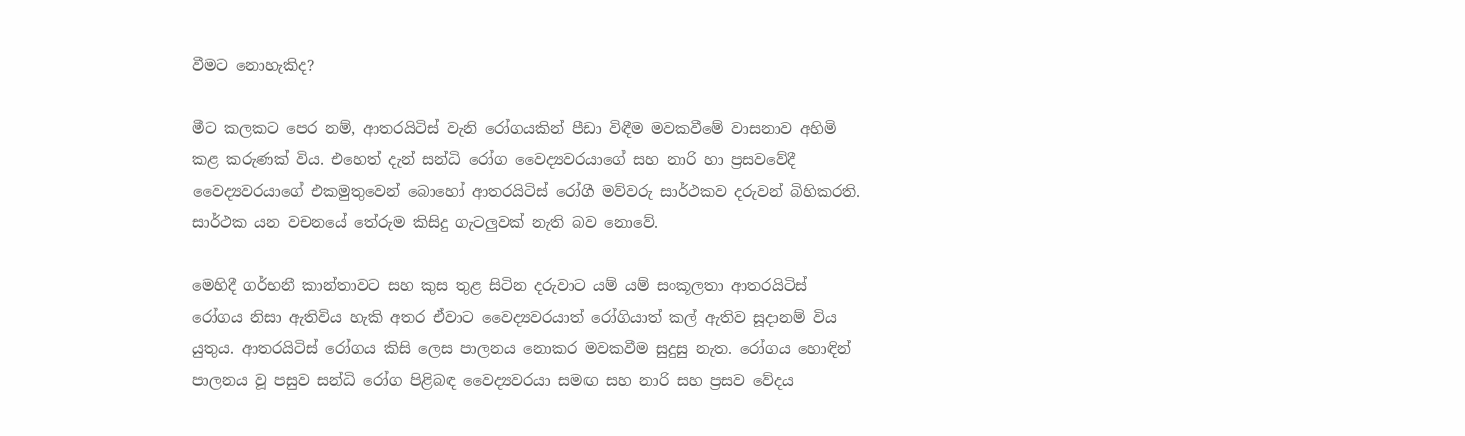වීමට නොහැකිද?

මීට කලකට පෙර නම්, ආතරයිටිස් වැනි රෝගයකින් පීඩා විඳීම මවකවීමේ වාසනාව අහිමි කළ කරුණක් විය. එහෙත් දැන් සන්ධි රෝග වෛද්‍යවරයාගේ සහ නාරි හා ප්‍රසවවේදී වෛද්‍යවරයාගේ එකමුතුවෙන් බොහෝ ආතරයිටිස් රෝගී මව්වරු සාර්ථකව දරුවන් බිහිකරති. සාර්ථක යන වචනයේ තේරුම කිසිදු ගැටලුවක් නැති බව නොවේ.

මෙහිදී ගර්භනී කාන්තාවට සහ කුස තුළ සිටින දරුවාට යම් යම් සංකූලතා ආතරයිටිස් රෝගය නිසා ඇතිවිය හැකි අතර ඒවාට වෛද්‍යවරයාත් රෝගියාත් කල් ඇතිව සූදානම් විය යුතුය. ආතරයිටිස් රෝගය කිසි ලෙස පාලනය නොකර මවකවීම සුදුසු නැත. රෝගය හොඳින් පාලනය වූ පසුව සන්ධි රෝග පිළිබඳ වෛද්‍යවරයා සමඟ සහ නාරි සහ ප්‍රසව වේදය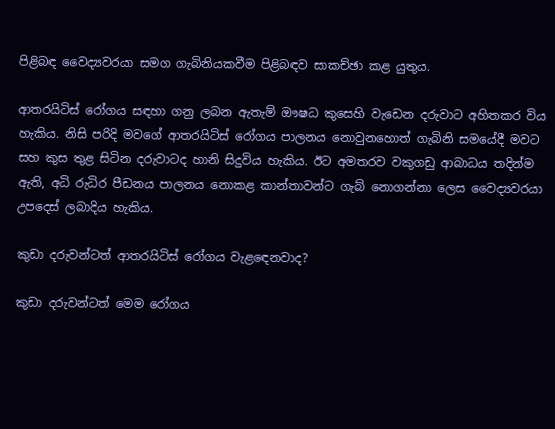පිළිබඳ වෛද්‍යවරයා සමග ගැබිනියකවීම පිළිබඳව සාකච්ඡා කළ යුතුය.

ආතරයිටිස් රෝගය සඳහා ගනු ලබන ඇතැම් ඖෂධ කුසෙහි වැඩෙන දරුවාට අහිතකර විය හැකිය. නිසි පරිදි මවගේ ආතරයිටිස් රෝගය පාලනය නොවුනහොත් ගැබිනි සමයේදී මවට සහ කුස තුළ සිටින දරුවාටද හානි සිදුවිය හැකිය. ඊට අමතරව වකුගඩු ආබාධය තදින්ම ඇති, අධි රුධිර පීඩනය පාලනය නොකළ කාන්තාවන්ට ගැබ් නොගන්නා ලෙස වෛද්‍යවරයා උපදෙස් ලබාදිය හැකිය.

කුඩා දරුවන්ටත් ආතරයිටිස් රෝගය වැළඳෙනවාද?

කුඩා දරුවන්ටත් මෙම රෝගය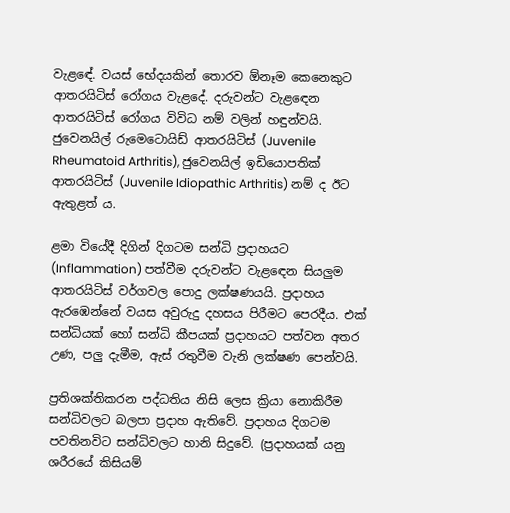වැළඳේ. වයස් භේදයකින් තොරව ඕනෑම කෙනෙකුට ආතරයිටිස් රෝගය වැළදේ. දරුවන්ට වැළඳෙන ආතරයිටිස් රෝගය විවිධ නම් වලින් හඳුන්වයි. ජුවෙනයිල් රුමෙටොයිඩ් ආතරයිටිස් (Juvenile Rheumatoid Arthritis), ජුවෙනයිල් ඉඩියොපතික් ආතරයිටිස් (Juvenile Idiopathic Arthritis) නම් ද ඊට ඇතුළත් ය.

ළමා වියේදී දිගින් දිගටම සන්ධි ප්‍රදාහයට (Inflammation) පත්වීම දරුවන්ට වැළඳෙන සියලුම ආතරයිටිස් වර්ගවල පොදු ලක්ෂණයයි. ප්‍රදාහය ඇරඹෙන්නේ වයස අවුරුදු දහසය පිරීමට පෙරදීය. එක් සන්ධියක් හෝ සන්ධි කීපයක් ප්‍රදාහයට පත්වන අතර උණ, පලු දැමීම, ඇස් රතුවීම වැනි ලක්ෂණ පෙන්වයි.

ප්‍රතිශක්තිකරන පද්ධතිය නිසි ලෙස ක්‍රියා නොකිරීම සන්ධිවලට බලපා ප්‍රදාහ ඇතිවේ. ප්‍රදාහය දිගටම පවතිනවිට සන්ධිවලට හානි සිදුවේ. (ප්‍රදාහයක් යනු ශරීරයේ කිසියම්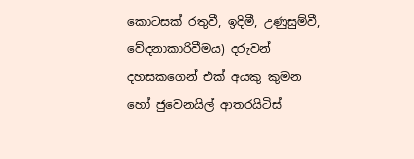කොටසක් රතුවී, ඉදිමී, උණුසුම්වී, වේදනාකාරිවීමය) දරුවන් දහසකගෙන් එක් අයකු කුමන හෝ ජුවෙනයිල් ආතරයිටිස්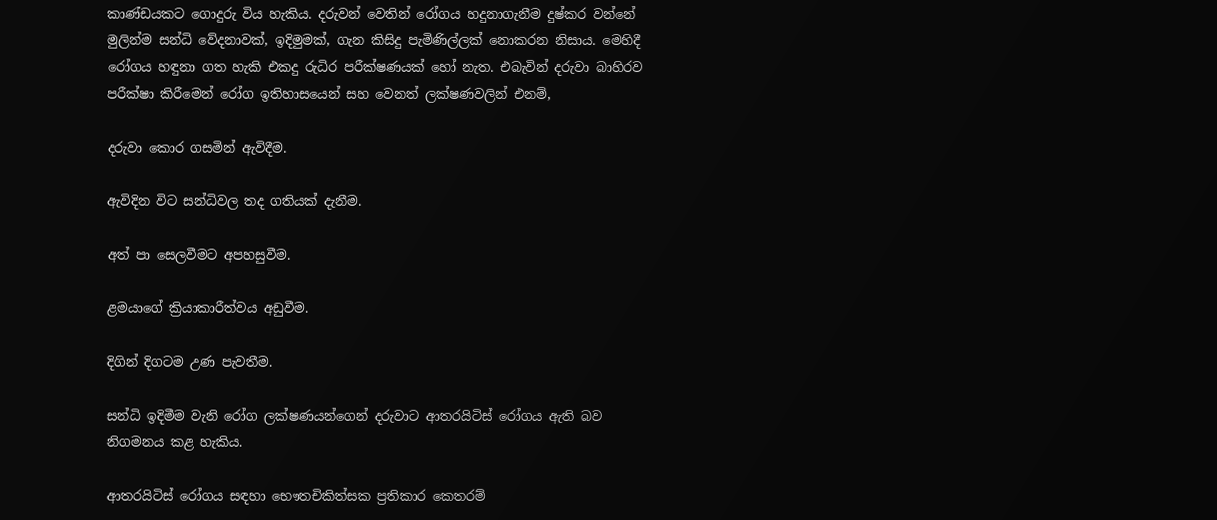කාණ්ඩයකට ගොදුරු විය හැකිය. දරුවන් වෙතින් රෝගය හදුනාගැනීම දුෂ්කර වන්නේ මුලින්ම සන්ධි වේදනාවක්, ඉදිමුමක්, ගැන කිසිදු පැමිණිල්ලක් නොකරන නිසාය. මෙහිදී රෝගය හඳුනා ගත හැකි එකදු රුධිර පරීක්ෂණයක් හෝ නැත. එබැවින් දරුවා බාහිරව පරීක්ෂා කිරීමෙන් රෝග ඉතිහාසයෙන් සහ වෙනත් ලක්ෂණවලින් එනම්,

දරුවා කොර ගසමින් ඇවිදීම.

ඇවිදින විට සන්ධිවල තද ගතියක් දැනීම.

අත් පා සෙලවීමට අපහසුවීම.

ළමයාගේ ක්‍රියාකාරීත්වය අඩුවීම.

දිගින් දිගටම උණ පැවතීම.

සන්ධි ඉදිමීම වැනි රෝග ලක්ෂණයන්ගෙන් දරුවාට ආතරයිටිස් රෝගය ඇති බව නිගමනය කළ හැකිය.

ආතරයිටිස් රෝගය සඳහා භෞතචිකිත්සක ප්‍රතිකාර කෙතරම්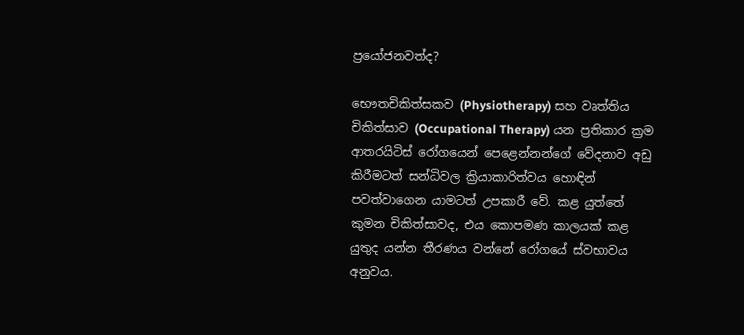ප්‍රයෝජනවත්ද?

භෞතචිකිත්සකව (Physiotherapy) සහ වෘත්තිය චිකිත්සාව (Occupational Therapy) යන ප්‍රතිකාර ක්‍රම ආතරයිටිස් රෝගයෙන් පෙළෙන්නන්ගේ වේදනාව අඩු කිරීමටත් සන්ධිවල ක්‍රියාකාරිත්වය හොඳින් පවත්වාගෙන යාමටත් උපකාරී වේ. කළ යුත්තේ කුමන චිකිත්සාවද, එය කොපමණ කාලයක් කළ යුතුද යන්න තීරණය වන්නේ රෝගයේ ස්වභාවය අනුවය.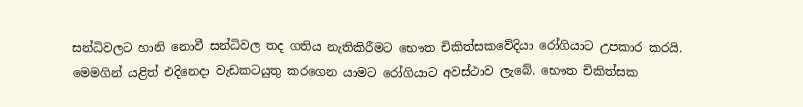සන්ධිවලට හානි නොවී සන්ධිවල තද ගතිය නැතිකිරීමට භෞත චිකිත්සකවේදියා රෝගියාට උපකාර කරයි. මෙමගින් යළිත් එදිනෙදා වැඩකටයුතු කරගෙන යාමට රෝගියාට අවස්ථාව ලැබේ. භෞත චිකිත්සක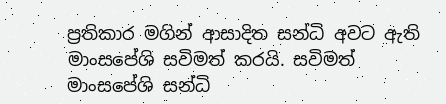ප්‍රතිකාර මගින් ආසාදිත සන්ධි අවට ඇති මාංසපේශි සවිමත් කරයි. සවිමත් මාංසපේශි සන්ධි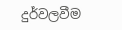දුර්වලවීම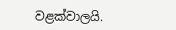වළක්වාලයි.